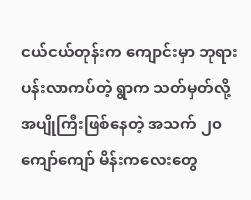ငယ်ငယ်တုန်းက ကျောင်းမှာ ဘုရားပန်းလာကပ်တဲ့ ရွာက သတ်မှတ်လို့ အပျိုကြီးဖြစ်နေတဲ့ အသက် ၂၀ ကျော်ကျော် မိန်းကလေးတွေ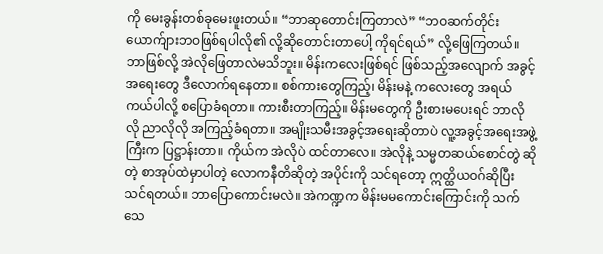ကို မေးခွန်းတစ်ခုမေးဖူးတယ်။ “ဘာဆုတောင်းကြတာလဲ” “ဘဝဆက်တိုင်း ယောက်ျားဘဝဖြစ်ရပါလို၏ လို့ဆိုတောင်းတာပေါ့ ကိုရင်ရယ်” လို့ဖြေကြတယ်။ ဘာဖြစ်လို့ အဲလိုဖြေတာလဲမသိဘူး။ မိန်းကလေးဖြစ်ရင် ဖြစ်သည့်အလျောက် အခွင့်အရေးတွေ ဒီလောက်ရနေတာ။ စစ်ကားတွေကြည့်၊ မိန်းမနဲ့ ကလေးတွေ အရယ်ကယ်ပါလို့ စပြောခံရတာ။ ကားစီးတာကြည့်။ မိန်းမတွေကို ဦးစားမပေးရင် ဘာလိုလို ညာလိုလို အကြည့်ခံရတာ။ အမျိုးသမီးအခွင့်အရေးဆိုတာပဲ လူ့အခွင့်အရေးအဖွဲ့ကြီးက ပြဋ္ဌာန်းတာ။ ကိုယ်က အဲလိုပဲ ထင်တာလေ။ အဲလိုနဲ့ သမ္မတဆယ်စောင်တွဲ ဆိုတဲ့ စာအုပ်ထဲမှာပါတဲ့ လောကနီတိဆိုတဲ့ အပိုင်းကို သင်ရတော့ ဣတ္ထိယဝဂ်ဆိုပြီး သင်ရတယ်။ ဘာပြောကောင်းမလဲ။ အဲကဏ္ဍက မိန်းမမကောင်းကြောင်းကို သက်သေ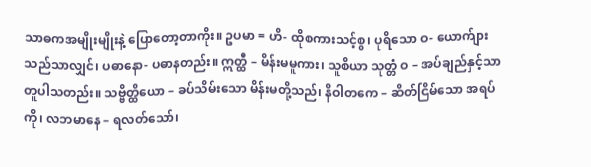သာဓကအမျိုးမျိုးနဲ့ ပြောတော့တာကိုး။ ဥပမာ = ဟိ- ထိုစကားသင့်စွ၊ ပုရိသော ဝ- ယောက်ျားသည်သာလျှင်၊ ပဓာနော- ပဓာနတည်း။ ဣတ္ထီ – မိန်းမမူကား၊ သူစိယာ သုတ္တံ ဝ – အပ်ချည်နှင့်သာ တူပါသတည်း။ သဗ္ဗိတ္ထိယော – ခပ်သိမ်းသော မိန်းမတို့သည်၊ နိဝါတကေ – ဆိတ်ငြိမ်သော အရပ်ကို၊ လဘမာနေ – ရလတ်သော်၊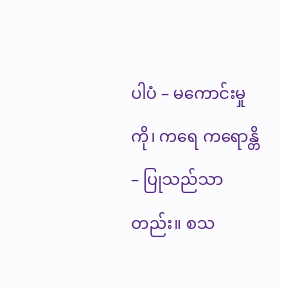ပါပံ – မကောင်းမှုကို၊ ကရေ ကရောန္တိ – ပြုသည်သာတည်း။ စသ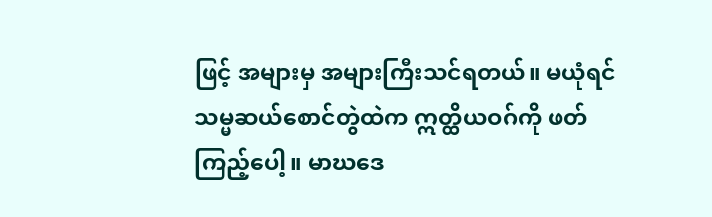ဖြင့် အများမှ အများကြီးသင်ရတယ်။ မယုံရင် သမ္မဆယ်စောင်တွဲထဲက ဣတ္ထိယဝဂ်ကို ဖတ်ကြည့်ပေါ့။ မာဃဒေ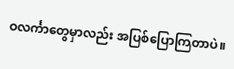ဝလင်္ကာတွေမှာလည်း အပြစ်ပြောကြတာပဲ။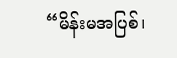“မိန်းမအပြစ်၊